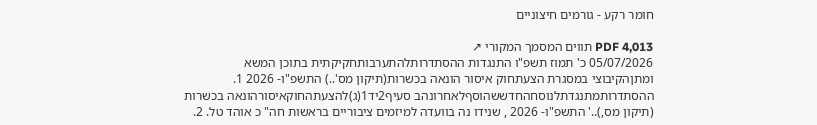חומר רקע - גורמים חיצוניים

PDF 4,013 תווים המסמך המקורי ↗
05/07/2026 כ' תמוז תשפ"ו התנגדות ההסתדרותלהתערבותחקיקתית בתוכן המשא ומתןהקיבוצי במסגרת הצעתחוק איסור הונאה בכשרות(תיקון מס'..) התשפ"ו- 2026 1. ההסתדרותמתנגדתלנוסחהחדששהוסףלאחרונהב סעיף2יד1(ג)להצעתהחוקאיסורהונאה בכשרות (תיקון מס,)..' התשפ"ו- 2026 , שנידו נה בוועדה למיזמים ציבוריים בראשות חה" כ אוהד טל. 2.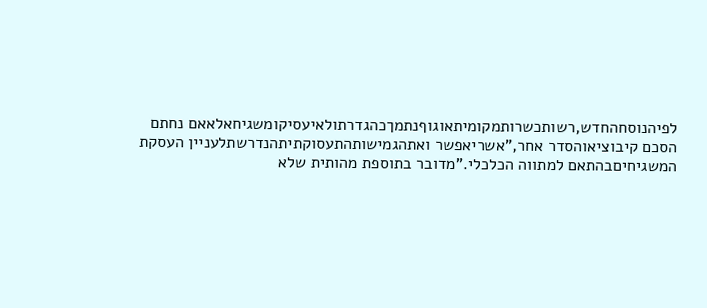לפיהנוסחהחדש,רשותכשרותמקומיתאוגוףנתמךכהגדרתולאיעסיקומשגיחאלאאם נחתם הסכם קיבוציאוהסדר אחר,"אשריאפשר ואתהגמישותהתעסוקתיתהנדרשתלעניין העסקת המשגיחיםבהתאם למתווה הכלכלי."מדובר בתוספת מהותית שלא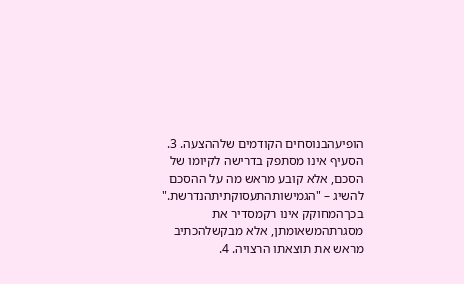הופיעהבנוסחים הקודמים שלההצעה. 3. הסעיף אינו מסתפק בדרישה לקיומו של הסכם, אלא קובע מראש מה על ההסכם להשיג – "הגמישותהתעסוקתיתהנדרשת." בכךהמחוקק אינו רקמסדיר את מסגרתהמשאומתן, אלא מבקשלהכתיב מראש את תוצאתו הרצויה. 4.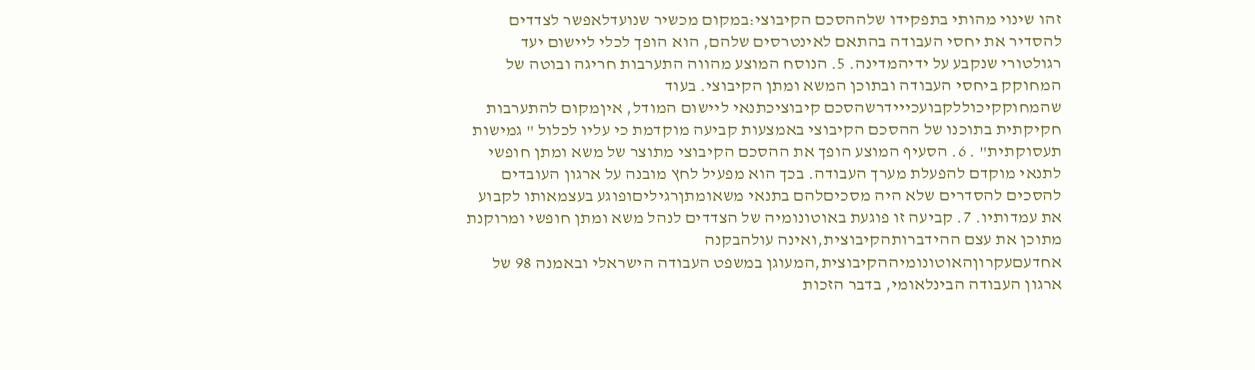זהו שינוי מהותי בתפקידו שלההסכם הקיבוצי:במקום מכשיר שנועדלאפשר לצדדים להסדיר את יחסי העבודה בהתאם לאינטרסים שלהם, הוא הופך לכלי ליישום יעד רגולטורי שנקבע על ידיהמדינה. 5. הנוסח המוצע מהווה התערבות חריגה ובוטה של המחוקק ביחסי העבודה ובתוכן המשא ומתן הקיבוצי. בעוד שהמחוקקיכוללקבועכייידרשהסכם קיבוציכתנאי ליישום המודל, איןמקום להתערבות חקיקתית בתוכנו של ההסכם הקיבוצי באמצעות קביעה מוקדמת כי עליו לכלול " גמישות תעסוקתית" . 6. הסעיף המוצע הופך את ההסכם הקיבוצי מתוצר של משא ומתן חופשי לתנאי מוקדם להפעלת מערך העבודה. בכך הוא מפעיל לחץ מובנה על ארגון העובדים להסכים להסדרים שלא היה מסכיםלהם בתנאי משאומתןרגיליםופוגע בעצמאותו לקבוע את עמדותיו. 7. קביעה זו פוגעת באוטונומיה של הצדדים לנהל משא ומתן חופשי ומרוקנת מתוכן את עצם ההידברותהקיבוצית,ואינה עולהבקנה אחדעםעקרוןהאוטונומיההקיבוצית,המעוגן במשפט העבודה הישראלי ובאמנה 98 של ארגון העבודה הבינלאומי, בדבר הזכות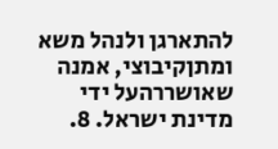להתארגן ולנהל משא ומתןקיבוצי, אמנה שאושררהעל ידי מדינת ישראל. 8.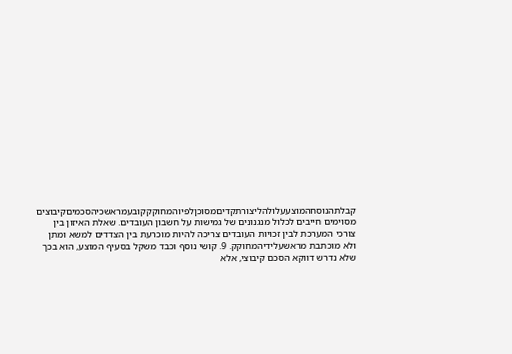קבלתהנוסחהמוצעעלולהליצורתקדיםמסוכןלפיוהמחוקקקובעמראשכיהסכמיםקיבוצים מסוימים חייבים לכלול מנגנונים של גמישות על חשבון העובדים. שאלת האיזון בין צורכי המערכת לבין זכויות העובדים צריכה להיות מוכרעת בין הצדדים למשא ומתן ולא מוכתבת מראשעלידיהמחוקק. 9. קושי נוסף וכבד משקל בסעיף המוצע, הוא בכך שלא נדרש דווקא הסכם קיבוצי, אלא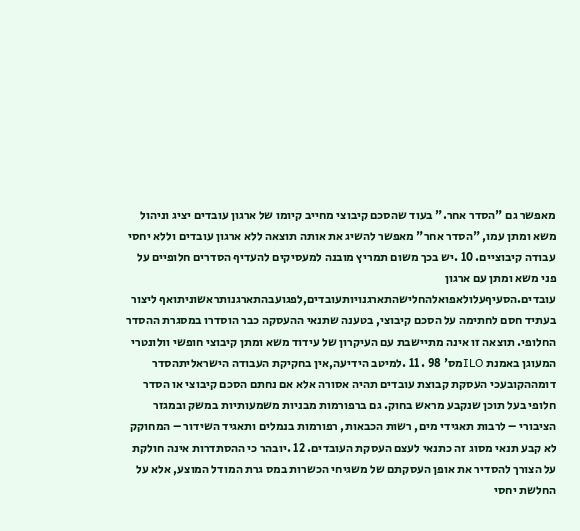מאפשר גם "הסדר אחר." בעוד שהסכם קיבוצי מחייב קיומו של ארגון עובדים יציג וניהול משא ומתן עמו, "הסדר אחר" מאפשר להשיג את אותה תוצאה ללא ארגון עובדים וללא יחסי עבודה קיבוציים. 10 .יש בכך משום תמריץ מובנה למעסיקים להעדיף הסדרים חלופיים על פני משא ומתן עם ארגון עובדים.הסעיףעלולאפואלהחלישהתארגנויותעובדים,לפגועבהתארגנותראשוניתואף ליצור בעתיד חסם לחתימה על הסכם קיבוצי, בטענה שתנאי ההעסקה כבר הוסדרו במסגרת ההסדר החלופי. תוצאה זו אינה מתיישבת עם העיקרון של עידוד משא ומתן קיבוצי חופשי וולונטרי המעוגן באמנת ILOמס' 98 . 11 .למיטב הידיעה,אין בחקיקת העבודה הישראליתהסדר דומההקובעכי העסקת קבוצת עובדים תהיה אסורה אלא אם נחתם הסכם קיבוצי או הסדר חלופי בעל תוכן שנקבע מראש בחוק. גם ברפורמות מבניות משמעותיות במשק ובמגזר הציבורי – לרבות תאגידי מים, רשות הכבאות, רפורמות בנמלים ותאגיד השידור – המחוקק לא קבע תנאי מסוג זה כתנאי לעצם העסקת העובדים. 12 .יובהר כי ההסתדרות אינה חולקת על הצורך להסדיר את אופן העסקתם של משגיחי הכשרות במס גרת המודל המוצע, אלא על החלשת יחסי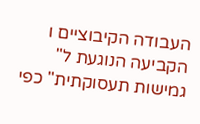העבודה הקיבוציים ו הקביעה הנוגעת ל" גמישות תעסוקתית" כפי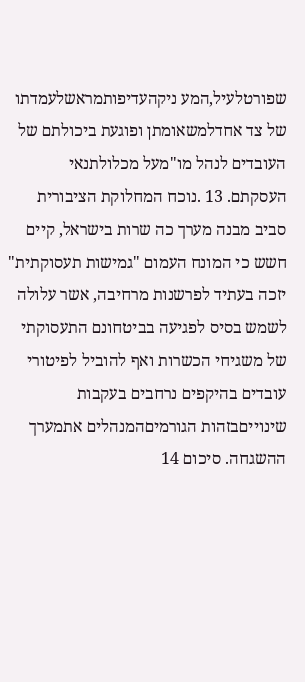שפורטלעיל,המע ניקהעדיפותמראשלעמדתו של צד אחדלמשאומתן ופוגעת ביכולתם של העובדים לנהל מו"מעל מכלולתנאי העסקתם. 13 .נוכח המחלוקת הציבורית סביב מבנה מערך כה שרות בישראל, קיים חשש כי המונח העמום "גמישות תעסוקתית" יזכה בעתיד לפרשנות מרחיבה, אשר עלולה לשמש בסיס לפגיעה בביטחונם התעסוקתי של משגיחי הכשרות ואף להוביל לפיטורי עובדים בהיקפים נרחבים בעקבות שינוייםבזהות הגורמיםהמנהלים אתמערך ההשגחה. סיכום 14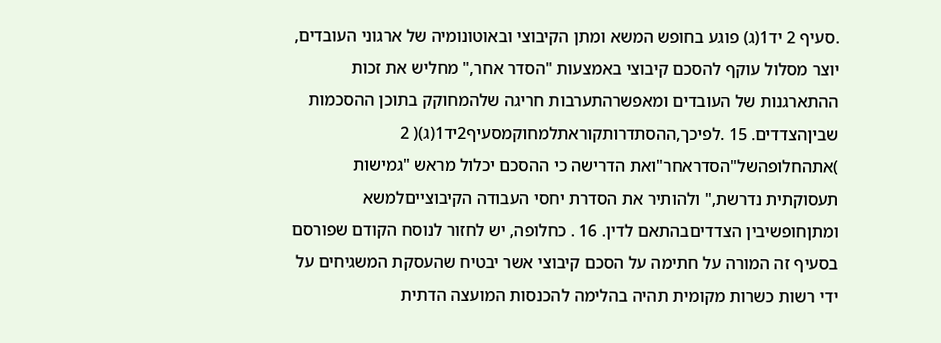.סעיף 2 יד1(ג) פוגע בחופש המשא ומתן הקיבוצי ובאוטונומיה של ארגוני העובדים, יוצר מסלול עוקף להסכם קיבוצי באמצעות "הסדר אחר," מחליש את זכות ההתארגנות של העובדים ומאפשרהתערבות חריגה שלהמחוקק בתוכן ההסכמות שביןהצדדים. 15 .לפיכך,ההסתדרותקוראתלמחוקמסעיף2יד1(ג)( 2 )אתהחלופהשל"הסדראחר"ואת הדרישה כי ההסכם יכלול מראש "גמישות תעסוקתית נדרשת," ולהותיר את הסדרת יחסי העבודה הקיבוצייםלמשא ומתןחופשיבין הצדדיםבהתאם לדין. 16 . כחלופה, יש לחזור לנוסח הקודם שפורסם בסעיף זה המורה על חתימה על הסכם קיבוצי אשר יבטיח שהעסקת המשגיחים על ידי רשות כשרות מקומית תהיה בהלימה להכנסות המועצה הדתית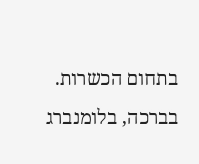בתחום הכשרות. בברכה, בלומנברג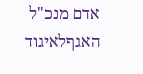אדם מנכ"ל האגףלאיגוד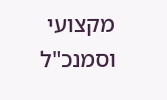מקצועי וסמנכ"ל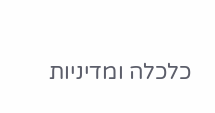כלכלה ומדיניות